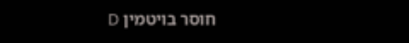חוסר בויטמין D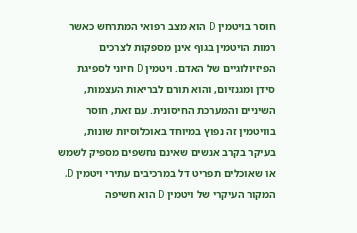חוסר בויטמין D הוא מצב רפואי המתרחש כאשר רמות הויטמין בגוף אינן מספקות לצרכים הפיזיולוגיים של האדם. ויטמין D חיוני לספיגת סידן ומגנזיום, והוא תורם לבריאות העצמות, השיניים והמערכת החיסונית. עם זאת, חוסר בוויטמין זה נפוץ במיוחד באוכלוסיות שונות, בעיקר בקרב אנשים שאינם נחשפים מספיק לשמש או שאוכלים תפריט דל במרכיבים עתירי ויטמין D.
המקור העיקרי של ויטמין D הוא חשיפה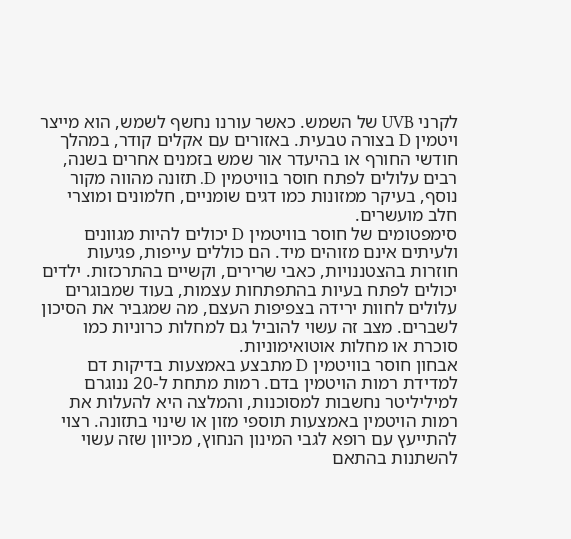לקרני UVB של השמש. כאשר עורנו נחשף לשמש, הוא מייצר ויטמין D בצורה טבעית. באזורים עם אקלים קודר, במהלך חודשי החורף או בהיעדר אור שמש בזמנים אחרים בשנה, רבים עלולים לפתח חוסר בוויטמין D. תזונה מהווה מקור נוסף, בעיקר ממזונות כמו דגים שומניים, חלמונים ומוצרי חלב מועשרים.
סימפטומים של חוסר בוויטמין D יכולים להיות מגוונים ולעיתים אינם מזוהים מיד. הם כוללים עייפות, פגיעות חוזרות בהצטננויות, כאבי שרירים, וקשיים בהתרכזות. ילדים יכולים לפתח בעיות בהתפתחות עצמות, בעוד שמבוגרים עלולים לחוות ירידה בצפיפות העצם, מה שמגביר את הסיכון לשברים. מצב זה עשוי להוביל גם למחלות כרוניות כמו סוכרת או מחלות אוטואימוניות.
אבחון חוסר בוויטמין D מתבצע באמצעות בדיקות דם למדידת רמות הויטמין בדם. רמות מתחת ל-20 ננוגרם למיליליטר נחשבות למסוכנות, והמלצה היא להעלות את רמות הויטמין באמצעות תוספי מזון או שינוי בתזונה. רצוי להתייעץ עם רופא לגבי המינון הנחוץ, מכיוון שזה עשוי להשתנות בהתאם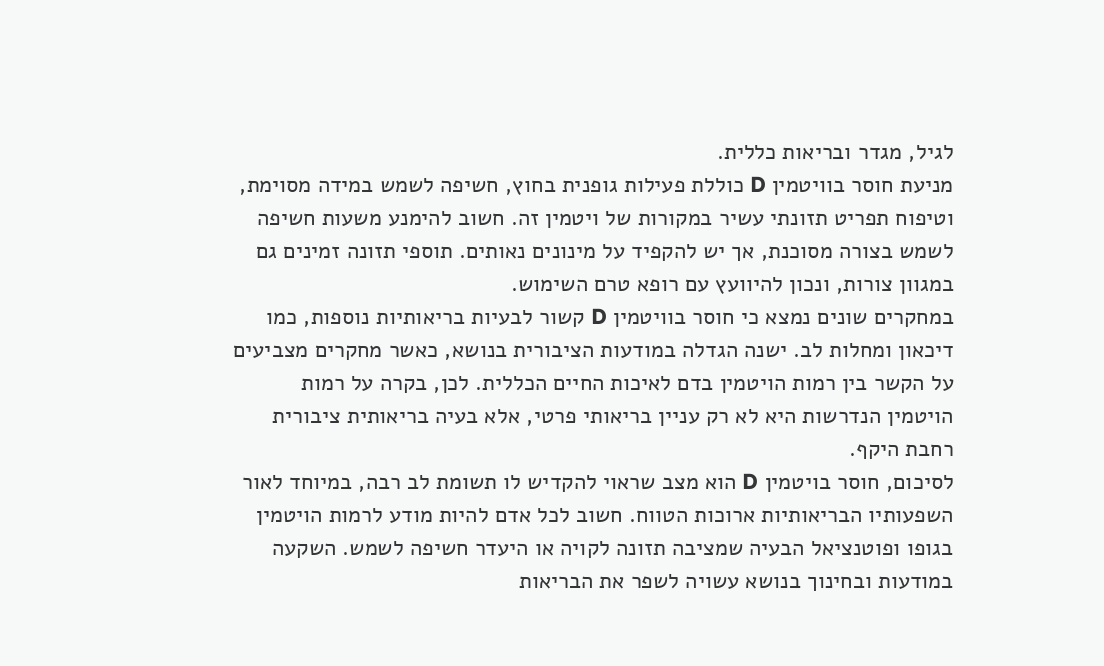לגיל, מגדר ובריאות כללית.
מניעת חוסר בוויטמין D כוללת פעילות גופנית בחוץ, חשיפה לשמש במידה מסוימת, וטיפוח תפריט תזונתי עשיר במקורות של ויטמין זה. חשוב להימנע משעות חשיפה לשמש בצורה מסוכנת, אך יש להקפיד על מינונים נאותים. תוספי תזונה זמינים גם במגוון צורות, ונכון להיוועץ עם רופא טרם השימוש.
במחקרים שונים נמצא כי חוסר בוויטמין D קשור לבעיות בריאותיות נוספות, כמו דיכאון ומחלות לב. ישנה הגדלה במודעות הציבורית בנושא, כאשר מחקרים מצביעים על הקשר בין רמות הויטמין בדם לאיכות החיים הכללית. לכן, בקרה על רמות הויטמין הנדרשות היא לא רק עניין בריאותי פרטי, אלא בעיה בריאותית ציבורית רחבת היקף.
לסיכום, חוסר בויטמין D הוא מצב שראוי להקדיש לו תשומת לב רבה, במיוחד לאור השפעותיו הבריאותיות ארוכות הטווח. חשוב לכל אדם להיות מודע לרמות הויטמין בגופו ופוטנציאל הבעיה שמציבה תזונה לקויה או היעדר חשיפה לשמש. השקעה במודעות ובחינוך בנושא עשויה לשפר את הבריאות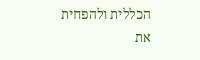הכללית ולהפחית את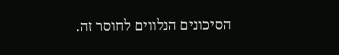הסיכונים הנלווים לחוסר זה.